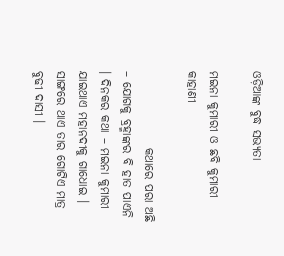ଓଡ଼ିଆଙ୍କ ବୁଦ୍ଧ ସଭ୍ୟତା

ମଇନା କୁମାରୀ ଓ ଛବି କୁମାରୀ କାହାଣୀ

                କଥାରେ ପରା ଅଛି – ଯୋଗକୁ ବ୍ରହ୍ମାଙ୍କର ବି ହାତ ପାଏନି । ଦିନକର କଥା – ମଇନା କୁମାରୀ ଯାଇଥାଏ ମହାନଦୀକୁ ଗାଧୋଇ । ସାଙ୍ଗରେ ଥାଏ ତାର ଗୋଟିଏ ମାତ୍ର ବୁଢୀ ଦାସୀ ।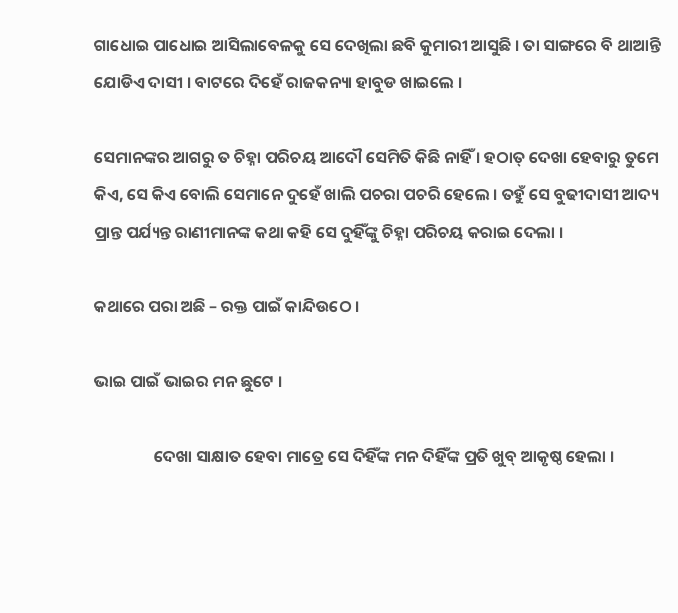ଗାଧୋଇ ପାଧୋଇ ଆସିଲାବେଳକୁ ସେ ଦେଖିଲା ଛବି କୁମାରୀ ଆସୁଛି । ତା ସାଙ୍ଗରେ ବି ଥାଆନ୍ତି ଯୋଡିଏ ଦାସୀ । ବାଟରେ ଦିହେଁ ରାଜକନ୍ୟା ହାବୁଡ ଖାଇଲେ ।

ସେମାନଙ୍କର ଆଗରୁ ତ ଚିହ୍ନା ପରିଚୟ ଆଦୌ ସେମିତି କିଛି ନାହିଁ । ହଠାତ୍ ଦେଖା ହେବାରୁ ତୁମେ କିଏ, ସେ କିଏ ବୋଲି ସେମାନେ ଦୁହେଁ ଖାଲି ପଚରା ପଚରି ହେଲେ । ତହୁଁ ସେ ବୁଢୀଦାସୀ ଆଦ୍ୟ ପ୍ରାନ୍ତ ପର୍ଯ୍ୟନ୍ତ ରାଣୀମାନଙ୍କ କଥା କହି ସେ ଦୁହିଁଙ୍କୁ ଚିହ୍ନା ପରିଚୟ କରାଇ ଦେଲା ।

କଥାରେ ପରା ଅଛି – ରକ୍ତ ପାଇଁ କାନ୍ଦିଉଠେ ।

ଭାଇ ପାଇଁ ଭାଇର ମନ ଛୁଟେ ।

                ଦେଖା ସାକ୍ଷାତ ହେବା ମାତ୍ରେ ସେ ଦିହିଁଙ୍କ ମନ ଦିହିଁଙ୍କ ପ୍ରତି ଖୁବ୍ ଆକୃଷ୍ଠ ହେଲା ।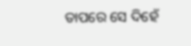ତାପରେ ସେ ଦିହେଁ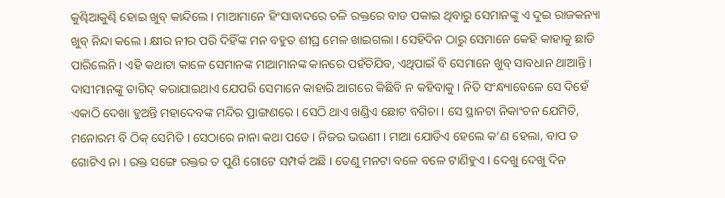କୁଣ୍ଢିଆକୁଣ୍ଢି ହୋଇ ଖୁବ୍ କାନ୍ଦିଲେ । ମାଆମାନେ ହିଂସାବାଦରେ ଚଳି ରକ୍ତରେ ବାଡ ପକାଇ ଥିବାରୁ ସେମାନଙ୍କୁ ଏ ଦୁଇ ରାଜକନ୍ୟା ଖୁବ୍ ନିନ୍ଦା କଲେ । କ୍ଷୀର ନୀର ପରି ଦିହିଁଙ୍କ ମନ ବହୁତ ଶୀଘ୍ର ମେଳ ଖାଇଗଲା । ସେହିଦିନ ଠାରୁ ସେମାନେ କେହି କାହାକୁ ଛାଡି ପାରିଲେନି । ଏହି କଥାଟା କାଳେ ସେମାନଙ୍କ ମାଆମାନଙ୍କ କାନରେ ପହଁଚିଯିବ, ଏଥିପାଇଁ ବି ସେମାନେ ଖୁବ୍ ସାବଧାନ ଥାଆନ୍ତି । ଦାସୀମାନଙ୍କୁ ତାଗିଦ୍ କରାଯାଇଥାଏ ଯେପରି ସେମାନେ କାହାରି ଆଗରେ କିଛିବି ନ କହିବାକୁ । ନିତି ସଂନ୍ଧ୍ୟାବେଳେ ସେ ଦିହେଁ ଏକାଠି ଦେଖା ହୁଅନ୍ତି ମହାଦେବଙ୍କ ମନ୍ଦିର ପ୍ରାଙ୍ଗଣରେ । ସେଠି ଥାଏ ଖଣ୍ଡିଏ ଛୋଟ ବଗିଚା । ସେ ସ୍ଥାନଟା ନିକାଂଚନ ଯେମିତି, ମନୋରମ ବି ଠିକ୍ ସେମିତି । ସେଠାରେ ନାନା କଥା ପଡେ । ନିଜର ଭଉଣୀ । ମାଆ ଯୋଡିଏ ହେଲେ କ’ଣ ହେଲା, ବାପ ତ ଗୋଟିଏ ନା । ରକ୍ତ ସଙ୍ଗେ ରକ୍ତର ତ ପୁଣି ଗୋଟେ ସମ୍ପର୍କ ଅଛି । ତେଣୁ ମନଟା ବଳେ ବଳେ ଟାଣିହୁଏ । ଦେଖୁ ଦେଖୁ ଦିନ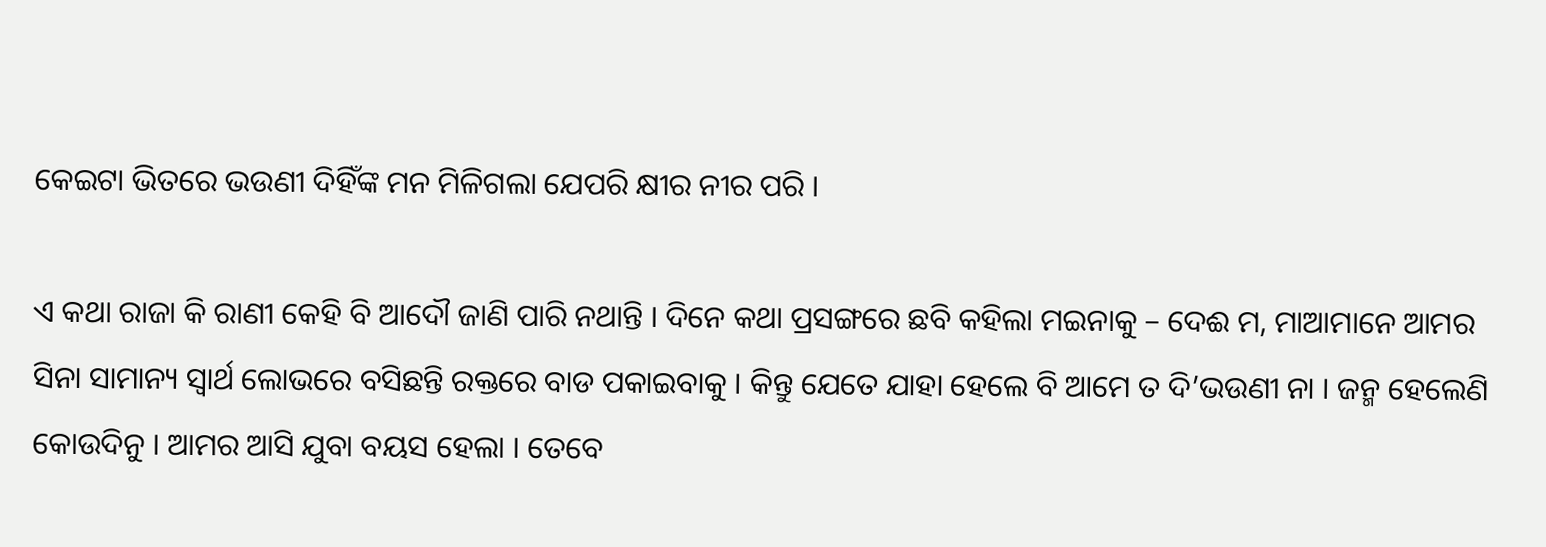କେଇଟା ଭିତରେ ଭଉଣୀ ଦିହିଁଙ୍କ ମନ ମିଳିଗଲା ଯେପରି କ୍ଷୀର ନୀର ପରି ।

ଏ କଥା ରାଜା କି ରାଣୀ କେହି ବି ଆଦୌ ଜାଣି ପାରି ନଥାନ୍ତି । ଦିନେ କଥା ପ୍ରସଙ୍ଗରେ ଛବି କହିଲା ମଇନାକୁ – ଦେଈ ମ, ମାଆମାନେ ଆମର ସିନା ସାମାନ୍ୟ ସ୍ୱାର୍ଥ ଲୋଭରେ ବସିଛନ୍ତି ରକ୍ତରେ ବାଡ ପକାଇବାକୁ । କିନ୍ତୁ ଯେତେ ଯାହା ହେଲେ ବି ଆମେ ତ ଦି’ଭଉଣୀ ନା । ଜନ୍ମ ହେଲେଣି କୋଉଦିନୁ । ଆମର ଆସି ଯୁବା ବୟସ ହେଲା । ତେବେ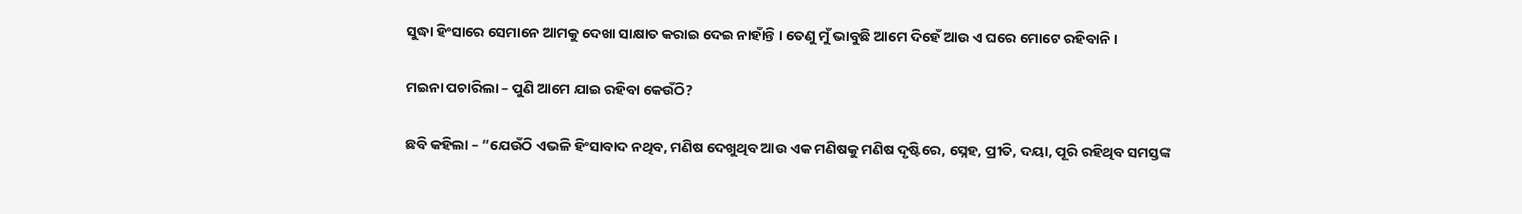ସୁଦ୍ଧା ହିଂସାରେ ସେମାନେ ଆମକୁ ଦେଖା ସାକ୍ଷାତ କରାଇ ଦେଇ ନାହାଁନ୍ତି । ତେଣୁ ମୁଁ ଭାବୁଛି ଆମେ ଦିହେଁ ଆଉ ଏ ଘରେ ମୋଟେ ରହିବାନି ।

ମଇନା ପଚାରିଲା – ପୁଣି ଆମେ ଯାଇ ରହିବା କେଉଁଠି?

ଛବି କହିଲା – “ଯେଉଁଠି ଏଭଳି ହିଂସାବାଦ ନଥିବ, ମଣିଷ ଦେଖୁଥିବ ଆଉ ଏକ ମଣିଷକୁ ମଣିଷ ଦୃଷ୍ଟିରେ, ସ୍ନେହ, ପ୍ରୀତି, ଦୟା, ପୂରି ରହିଥିବ ସମସ୍ତଙ୍କ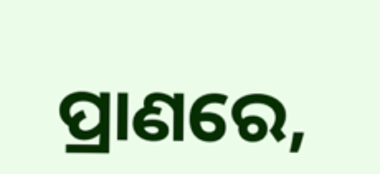ପ୍ରାଣରେ,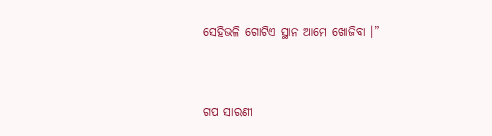ସେହିଭଳି ଗୋଟିଏ ସ୍ଥାନ ଆମେ ଖୋଜିବା ।”


ଗପ ସାରଣୀ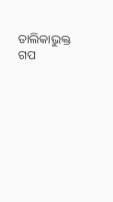ତାଲିକାଭୁକ୍ତ ଗପ